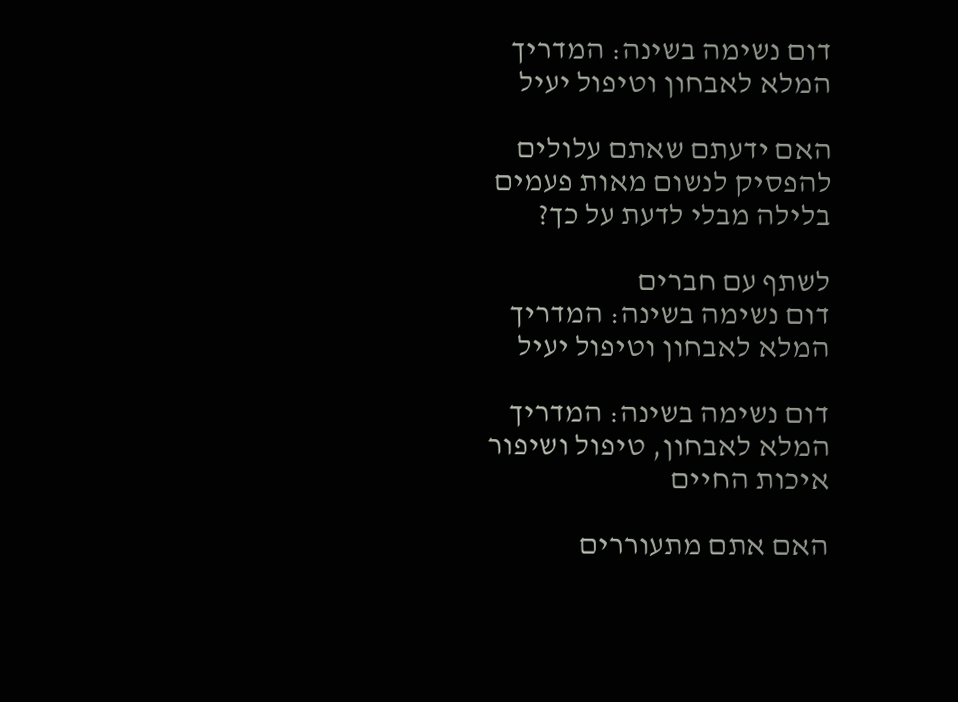דום נשימה בשינה: המדריך המלא לאבחון וטיפול יעיל

האם ידעתם שאתם עלולים להפסיק לנשום מאות פעמים בלילה מבלי לדעת על כך?

לשתף עם חברים
דום נשימה בשינה: המדריך המלא לאבחון וטיפול יעיל

דום נשימה בשינה: המדריך המלא לאבחון, טיפול ושיפור איכות החיים

האם אתם מתעוררים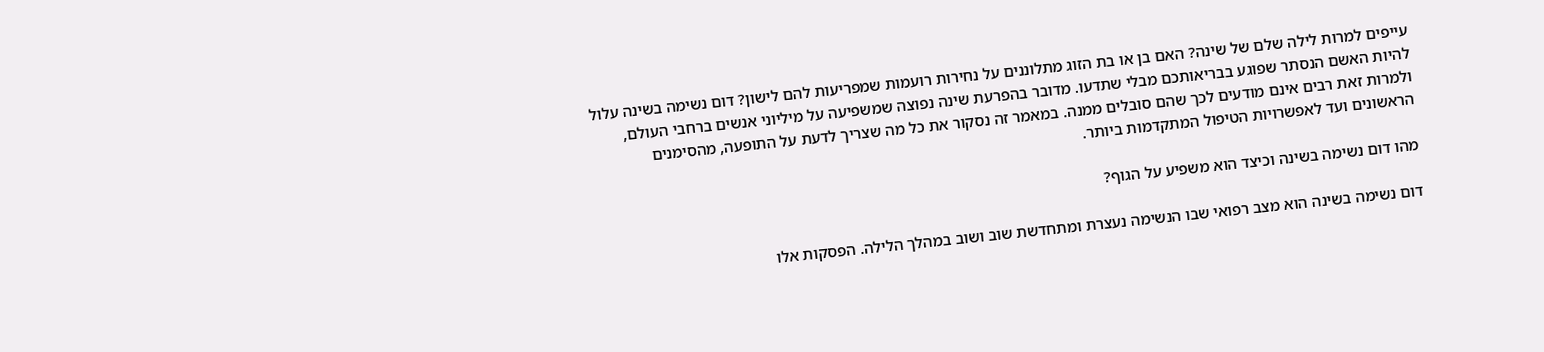עייפים למרות לילה שלם של שינה? האם בן או בת הזוג מתלוננים על נחירות רועמות שמפריעות להם לישון? דום נשימה בשינה עלול להיות האשם הנסתר שפוגע בבריאותכם מבלי שתדעו. מדובר בהפרעת שינה נפוצה שמשפיעה על מיליוני אנשים ברחבי העולם, ולמרות זאת רבים אינם מודעים לכך שהם סובלים ממנה. במאמר זה נסקור את כל מה שצריך לדעת על התופעה, מהסימנים הראשונים ועד לאפשרויות הטיפול המתקדמות ביותר.

מהו דום נשימה בשינה וכיצד הוא משפיע על הגוף?

דום נשימה בשינה הוא מצב רפואי שבו הנשימה נעצרת ומתחדשת שוב ושוב במהלך הלילה. הפסקות אלו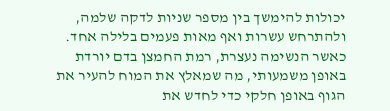יכולות להימשך בין מספר שניות לדקה שלמה, ולהתרחש עשרות ואף מאות פעמים בלילה אחד. כאשר הנשימה נעצרת, רמת החמצן בדם יורדת באופן משמעותי, מה שמאלץ את המוח להעיר את הגוף באופן חלקי כדי לחדש את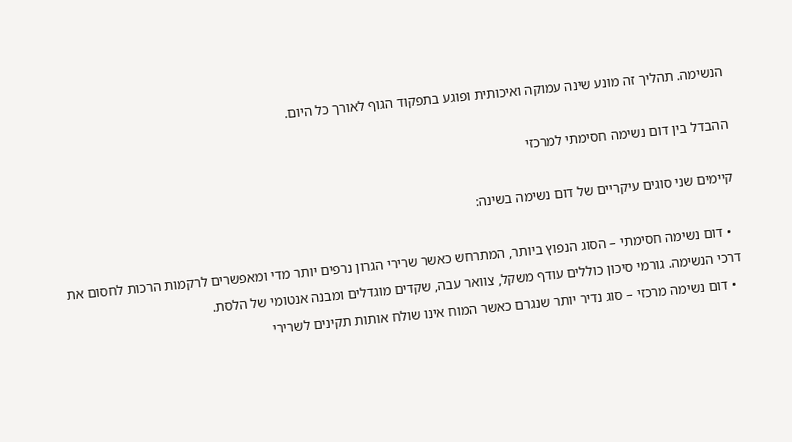הנשימה. תהליך זה מונע שינה עמוקה ואיכותית ופוגע בתפקוד הגוף לאורך כל היום.

ההבדל בין דום נשימה חסימתי למרכזי

קיימים שני סוגים עיקריים של דום נשימה בשינה:

  • דום נשימה חסימתי – הסוג הנפוץ ביותר, המתרחש כאשר שרירי הגרון נרפים יותר מדי ומאפשרים לרקמות הרכות לחסום את דרכי הנשימה. גורמי סיכון כוללים עודף משקל, צוואר עבה, שקדים מוגדלים ומבנה אנטומי של הלסת.
  • דום נשימה מרכזי – סוג נדיר יותר שנגרם כאשר המוח אינו שולח אותות תקינים לשרירי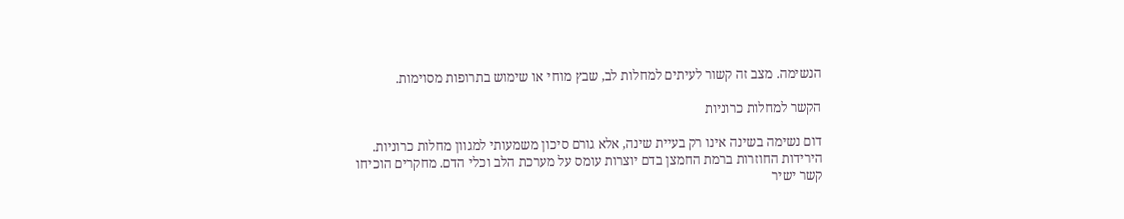הנשימה. מצב זה קשור לעיתים למחלות לב, שבץ מוחי או שימוש בתרופות מסוימות.

הקשר למחלות כרוניות

דום נשימה בשינה אינו רק בעיית שינה, אלא גורם סיכון משמעותי למגוון מחלות כרוניות. הירידות החוזרות ברמת החמצן בדם יוצרות עומס על מערכת הלב וכלי הדם. מחקרים הוכיחו קשר ישיר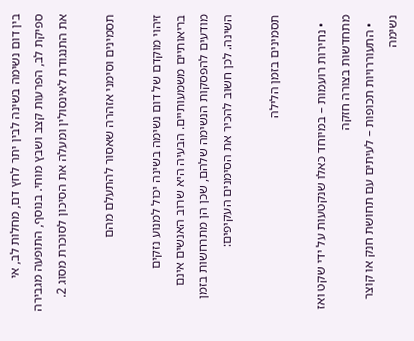בין דום נשימה בשינה לבין יתר לחץ דם, מחלות לב, אי ספיקת לב, הפרעות קצב ושבץ מוחי. בנוסף, התופעה מגבירה את התנגודת לאינסולין ומעלה את הסיכון לסוכרת מסוג 2.

תסמינים וסימני אזהרה שאסור להתעלם מהם

זיהוי מוקדם של דום נשימה בשינה יכול למנוע נזקים בריאותיים משמעותיים. הבעיה היא שרוב האנשים אינם מודעים להפסקות הנשימה שלהם, שכן הן מתרחשות בזמן השינה. לכן חשוב להכיר את הסימנים העקיפים:

תסמינים בזמן הלילה

  • נחירות רועמות – במיוחד כאלו שנקטעות על ידי שקט ואז מתחדשות בצורה חזקה
  • התעוררויות תכופות – לעיתים עם תחושת חנק או קוצר נשימה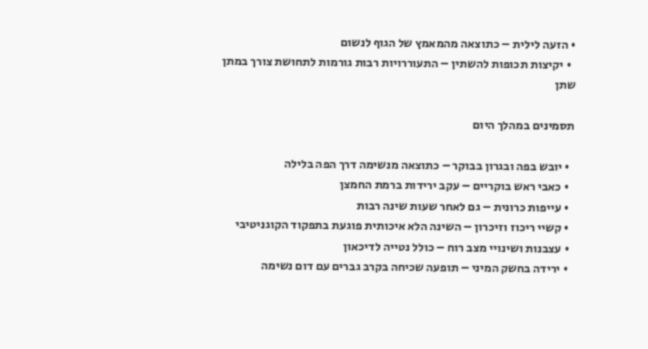• הזעה לילית – כתוצאה מהמאמץ של הגוף לנשום
  • יקיצות תכופות להשתין – התעוררויות רבות גורמות לתחושת צורך במתן שתן

תסמינים במהלך היום

  • יובש בפה ובגרון בבוקר – כתוצאה מנשימה דרך הפה בלילה
  • כאבי ראש בוקריים – עקב ירידות ברמת החמצן
  • עייפות כרונית – גם לאחר שעות שינה רבות
  • קשיי ריכוז וזיכרון – השינה הלא איכותית פוגעת בתפקוד הקוגניטיבי
  • עצבנות ושינויי מצב רוח – כולל נטייה לדיכאון
  • ירידה בחשק המיני – תופעה שכיחה בקרב גברים עם דום נשימה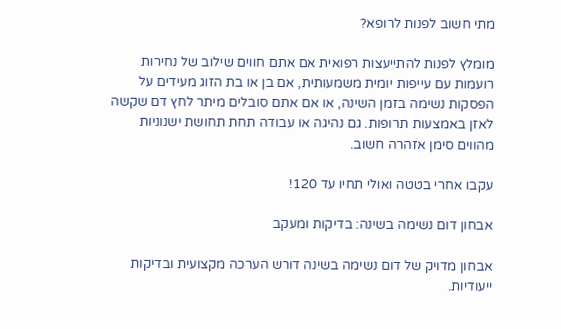מתי חשוב לפנות לרופא?

מומלץ לפנות להתייעצות רפואית אם אתם חווים שילוב של נחירות רועמות עם עייפות יומית משמעותית, אם בן או בת הזוג מעידים על הפסקות נשימה בזמן השינה, או אם אתם סובלים מיתר לחץ דם שקשה לאזן באמצעות תרופות. גם נהיגה או עבודה תחת תחושת ישנוניות מהווים סימן אזהרה חשוב.

עקבו אחרי בטטה ואולי תחיו עד 120!

אבחון דום נשימה בשינה: בדיקות ומעקב

אבחון מדויק של דום נשימה בשינה דורש הערכה מקצועית ובדיקות ייעודיות.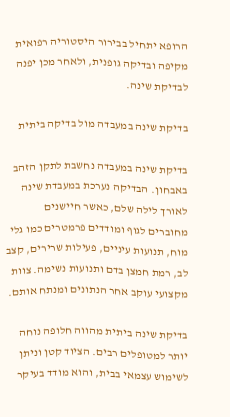הרופא יתחיל בבירור היסטוריה רפואית מקיפה ובדיקה גופנית, ולאחר מכן יפנה לבדיקת שינה.

בדיקת שינה במעבדה מול בדיקה ביתית

בדיקת שינה במעבדה נחשבת לתקן הזהב באבחון. הבדיקה נערכת במעבדת שינה לאורך לילה שלם, כאשר חיישנים מחוברים לגוף ומודדים פרמטרים כמו גלי מוח, תנועות עיניים, פעילות שרירים, קצב לב, רמת חמצן בדם ותנועות נשימה. צוות מקצועי עוקב אחר הנתונים ומנתח אותם.

בדיקת שינה ביתית מהווה חלופה נוחה יותר למטופלים רבים. הציוד קטן וניתן לשימוש עצמאי בבית, והוא מודד בעיקר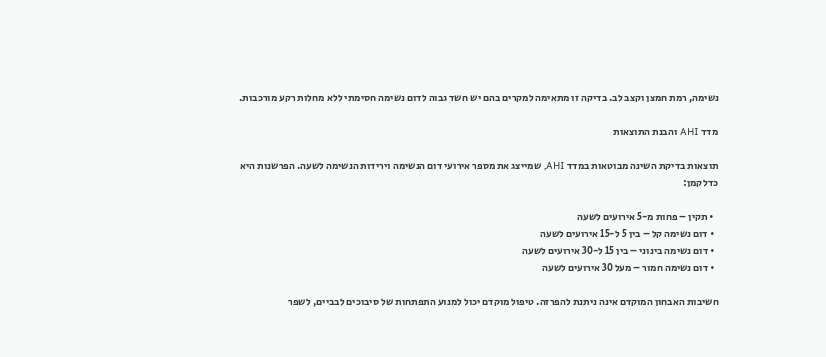נשימה, רמת חמצן וקצב לב. בדיקה זו מתאימה למקרים בהם יש חשד גבוה לדום נשימה חסימתי ללא מחלות רקע מורכבות.

מדד AHI והבנת התוצאות

תוצאות בדיקת השינה מבוטאות במדד AHI, שמייצג את מספר אירועי דום הנשימה וירידות הנשימה לשעה. הפרשנות היא כדלקמן:

  • תקין – פחות מ-5 אירועים לשעה
  • דום נשימה קל – בין 5 ל-15 אירועים לשעה
  • דום נשימה בינוני – בין 15 ל-30 אירועים לשעה
  • דום נשימה חמור – מעל 30 אירועים לשעה

חשיבות האבחון המוקדם אינה ניתנת להפרזה. טיפול מוקדם יכול למנוע התפתחות של סיבוכים לבביים, לשפר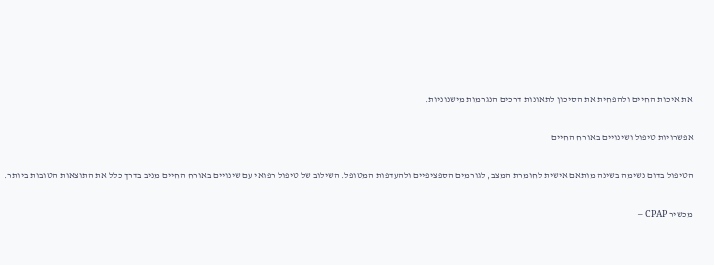את איכות החיים ולהפחית את הסיכון לתאונות דרכים הנגרמות מישנוניות.

אפשרויות טיפול ושינויים באורח החיים

הטיפול בדום נשימה בשינה מותאם אישית לחומרת המצב, לגורמים הספציפיים ולהעדפות המטופל. השילוב של טיפול רפואי עם שינויים באורח החיים מניב בדרך כלל את התוצאות הטובות ביותר.

מכשיר CPAP –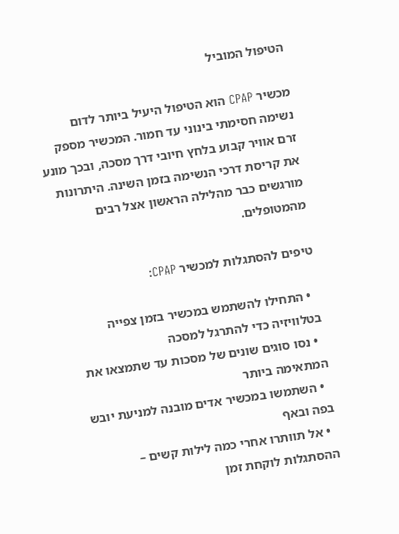הטיפול המוביל

מכשיר CPAP הוא הטיפול היעיל ביותר לדום נשימה חסימתי בינוני עד חמור. המכשיר מספק זרם אוויר קבוע בלחץ חיובי דרך מסכה, ובכך מונע את קריסת דרכי הנשימה בזמן השינה. היתרונות מורגשים כבר מהלילה הראשון אצל רבים מהמטופלים.

טיפים להסתגלות למכשיר CPAP:

  • התחילו להשתמש במכשיר בזמן צפייה בטלוויזיה כדי להתרגל למסכה
  • נסו סוגים שונים של מסכות עד שתמצאו את המתאימה ביותר
  • השתמשו במכשיר אדים מובנה למניעת יובש בפה ובאף
  • אל תוותרו אחרי כמה לילות קשים – ההסתגלות לוקחת זמן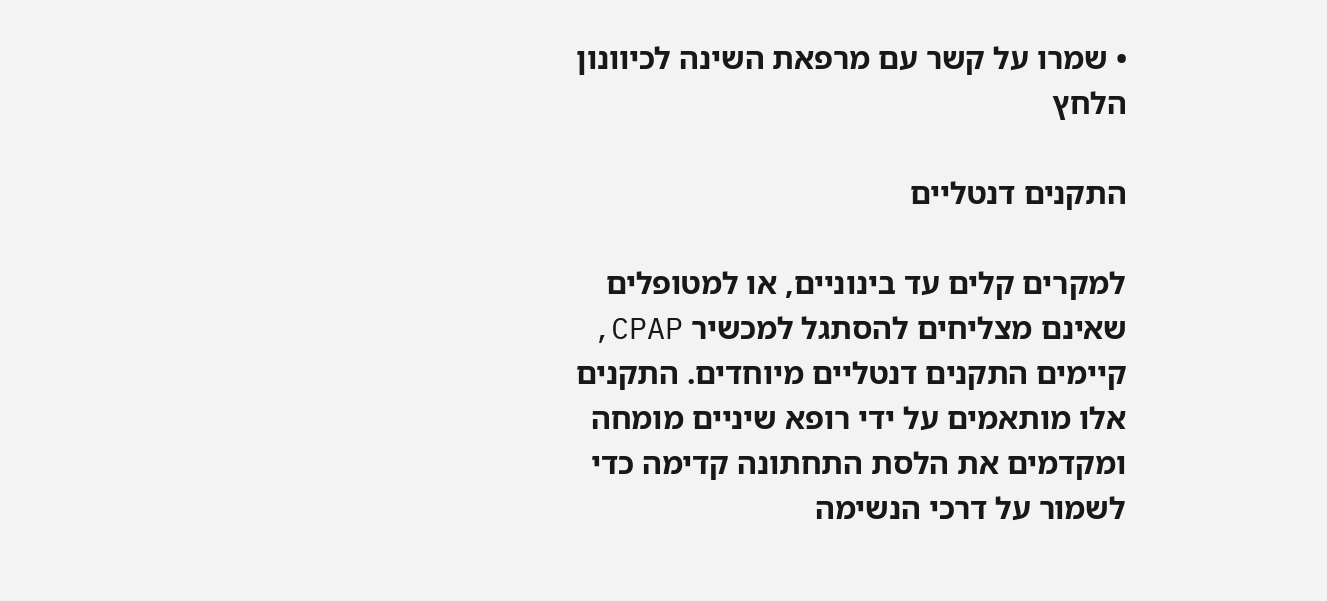• שמרו על קשר עם מרפאת השינה לכיוונון הלחץ

התקנים דנטליים

למקרים קלים עד בינוניים, או למטופלים שאינם מצליחים להסתגל למכשיר CPAP, קיימים התקנים דנטליים מיוחדים. התקנים אלו מותאמים על ידי רופא שיניים מומחה ומקדמים את הלסת התחתונה קדימה כדי לשמור על דרכי הנשימה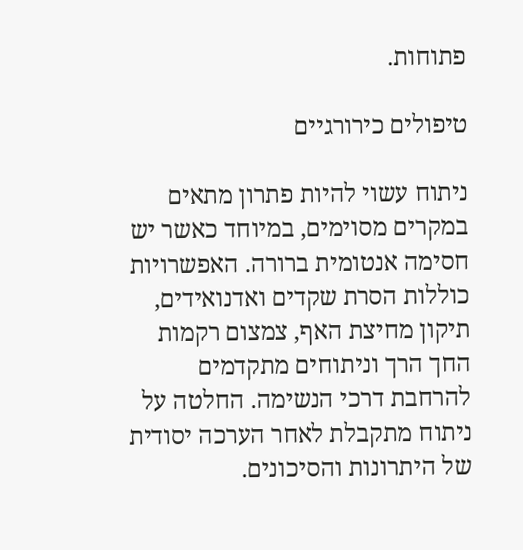פתוחות.

טיפולים כירורגיים

ניתוח עשוי להיות פתרון מתאים במקרים מסוימים, במיוחד כאשר יש חסימה אנטומית ברורה. האפשרויות כוללות הסרת שקדים ואדנואידים, תיקון מחיצת האף, צמצום רקמות החך הרך וניתוחים מתקדמים להרחבת דרכי הנשימה. החלטה על ניתוח מתקבלת לאחר הערכה יסודית של היתרונות והסיכונים.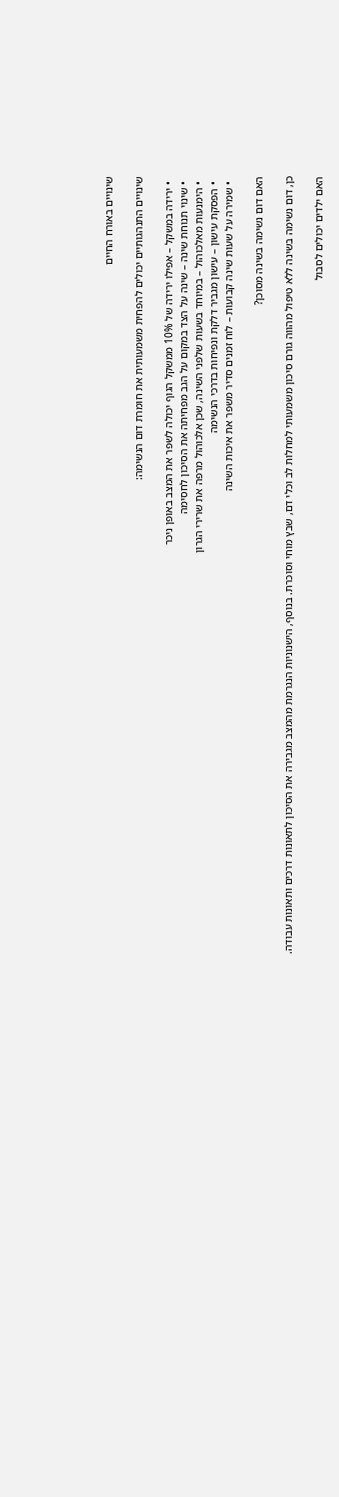שינויים באורח החיים

שינויים התנהגותיים יכולים להפחית משמעותית את חומרת דום הנשימה:

  • ירידה במשקל – אפילו ירידה של 10% ממשקל הגוף יכולה לשפר את המצב באופן ניכר
  • שינוי תנוחת שינה – שינה על הצד במקום על הגב מפחיתה את הסיכון לחסימה
  • הימנעות מאלכוהול – במיוחד בשעות שלפני השינה, שכן אלכוהול מרפה את שרירי הגרון
  • הפסקת עישון – עישון מגביר דלקת ונפיחות בדרכי הנשימה
  • שמירה על שעות שינה קבועות – לוח זמנים סדיר משפר את איכות השינה

האם דום נשימה בשינה מסוכן?

כן, דום נשימה בשינה ללא טיפול מהווה גורם סיכון משמעותי למחלות לב וכלי דם, שבץ מוחי וסוכרת. בנוסף, הישנוניות הנגרמת מהמצב מגבירה את הסיכון לתאונות דרכים ותאונות עבודה.

האם ילדים יכולים לסבול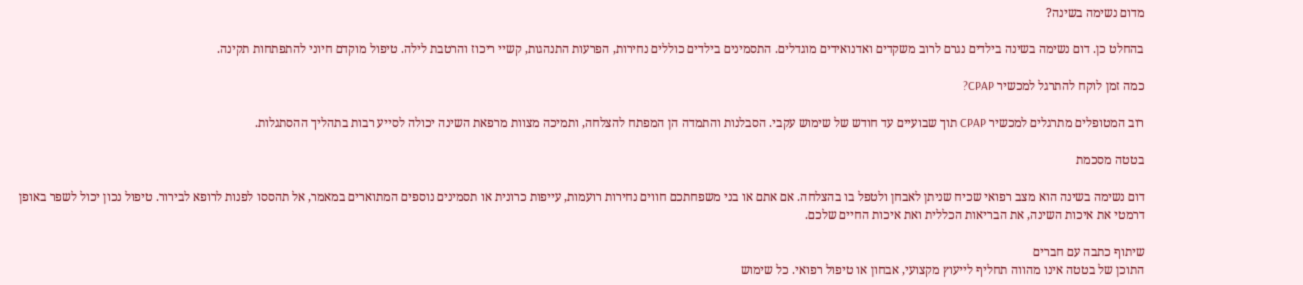מדום נשימה בשינה?

בהחלט כן. דום נשימה בשינה בילדים נגרם לרוב משקדים ואדנואידים מוגדלים. התסמינים בילדים כוללים נחירות, הפרעות התנהגות, קשיי ריכוז והרטבת לילה. טיפול מוקדם חיוני להתפתחות תקינה.

כמה זמן לוקח להתרגל למכשיר CPAP?

רוב המטופלים מתרגלים למכשיר CPAP תוך שבועיים עד חודש של שימוש עקבי. הסבלנות והתמדה הן המפתח להצלחה, ותמיכה מצוות מרפאת השינה יכולה לסייע רבות בתהליך ההסתגלות.

בטטה מסכמת

דום נשימה בשינה הוא מצב רפואי שכיח שניתן לאבחן ולטפל בו בהצלחה. אם אתם או בני משפחתכם חווים נחירות רועמות, עייפות כרונית או תסמינים נוספים המתוארים במאמר, אל תהססו לפנות לרופא לבירור. טיפול נכון יכול לשפר באופן דרמטי את איכות השינה, את הבריאות הכללית ואת איכות החיים שלכם.

שיתוף כתבה עם חברים
התוכן של בטטה אינו מהווה תחליף לייעוץ מקצועי, אבחון או טיפול רפואי. כל שימוש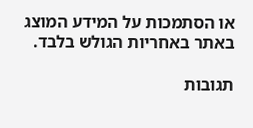או הסתמכות על המידע המוצג באתר באחריות הגולש בלבד.

תגובות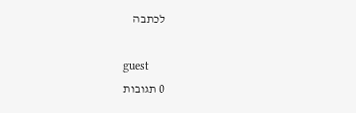לכתבה

guest
0 תגובות